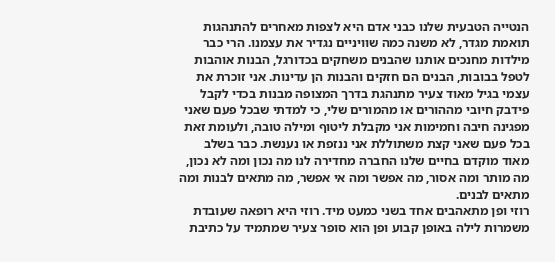הנטייה הטבעית שלנו כבני אדם היא לצפות מאחרים להתנהגות תואמת מגדר, לא משנה כמה שוויניים נגדיר את עצמנו. הרי כבר מילדות מחנכים אותנו שהבנים משחקים בכדורגל, הבנות אוהבות לטפל בבובות, הבנים הם חזקים והבנות הן עדינות. אני זוכרת את עצמי בגיל מאוד צעיר מתנהגת בדרך המצופה מבנות בכדי לקבל פידבק חיובי מההורים או מהמורים שלי, כי למדתי שבכל פעם שאני מפגינה חיבה וחמימות אני מקבלת ליטוף ומילה טובה, ולעומת זאת בכל פעם שאני קצת משתוללת אני ננזפת או נענשת. כבר בשלב מאוד מוקדם בחיים שלנו החברה מחדירה לנו מה נכון ומה לא נכון, מה מותר ומה אסור, מה אפשר ומה אי אפשר, מה מתאים לבנות ומה מתאים לבנים.
רוזי ופן מתאהבים אחד בשני כמעט מיד. רוזי היא רופאה שעובדת משמרות לילה באופן קבוע ופן הוא סופר צעיר שמתמיד על כתיבת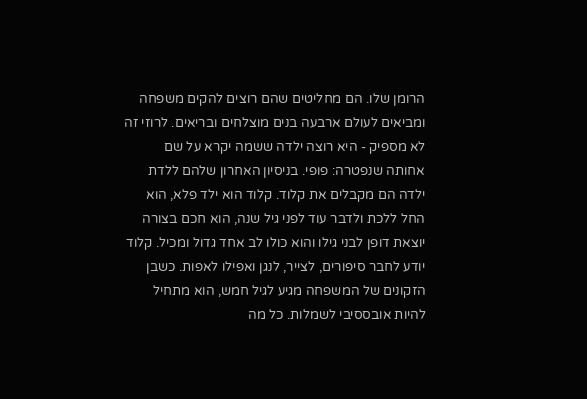הרומן שלו. הם מחליטים שהם רוצים להקים משפחה ומביאים לעולם ארבעה בנים מוצלחים ובריאים. לרוזי זה לא מספיק - היא רוצה ילדה ששמה יקרא על שם אחותה שנפטרה: פופי. בניסיון האחרון שלהם ללדת ילדה הם מקבלים את קלוד. קלוד הוא ילד פלא, הוא החל ללכת ולדבר עוד לפני גיל שנה, הוא חכם בצורה יוצאת דופן לבני גילו והוא כולו לב אחד גדול ומכיל. קלוד יודע לחבר סיפורים, לצייר, לנגן ואפילו לאפות. כשבן הזקונים של המשפחה מגיע לגיל חמש, הוא מתחיל להיות אובססיבי לשמלות. כל מה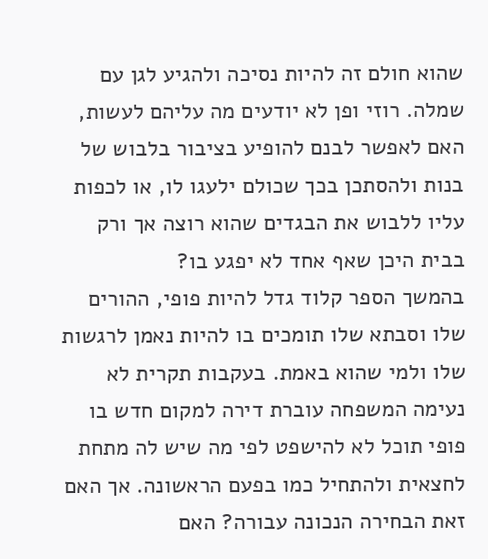שהוא חולם זה להיות נסיכה ולהגיע לגן עם שמלה. רוזי ופן לא יודעים מה עליהם לעשות, האם לאפשר לבנם להופיע בציבור בלבוש של בנות ולהסתכן בכך שכולם ילעגו לו, או לכפות עליו ללבוש את הבגדים שהוא רוצה אך ורק בבית היכן שאף אחד לא יפגע בו?
בהמשך הספר קלוד גדל להיות פופי, ההורים שלו וסבתא שלו תומכים בו להיות נאמן לרגשות שלו ולמי שהוא באמת. בעקבות תקרית לא נעימה המשפחה עוברת דירה למקום חדש בו פופי תוכל לא להישפט לפי מה שיש לה מתחת לחצאית ולהתחיל כמו בפעם הראשונה. אך האם זאת הבחירה הנכונה עבורה? האם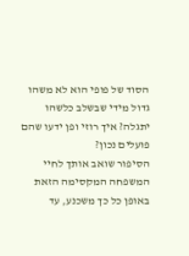הסוד של פופי הוא לא משהו גדול מידי שבשלב כלשהו יתגלה? איך רוזי ופן ידעו שהם פועלים נכון?
הסיפור שואב אותך לחיי המשפחה המקסימה הזאת באופן כל כך משכנע, עד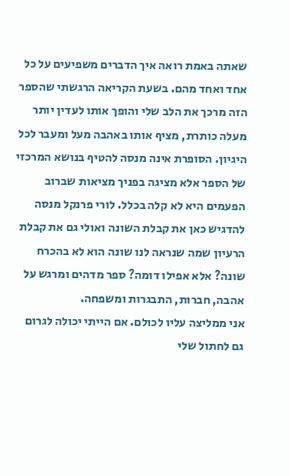שאתה באמת רואה איך הדברים משפיעים על כל אחד ואחד מהם. בשעת הקריאה הרגשתי שהספר הזה מרכך את הלב שלי והופך אותו לעדין יותר מעלה כותרת, מציף אותו באהבה מעל ומעבר לכל היגיון. הסופרת אינה מנסה להטיף בנושא המרכזי של הספר אלא מציגה בפניך מציאות שברוב הפעמים היא לא קלה בכלל. לורי פרנקל מנסה להדגיש כאן את קבלת השונה ואולי גם את קבלת הרעיון שמה שנראה לנו שונה הוא לא בהכרח שונה? אלא אפילו דומה? ספר מדהים ומרגש על אהבה, חברות, התבגרות ומשפחה.
אני ממליצה עליו לכולם. אם הייתי יכולה לגרום גם לחתול שלי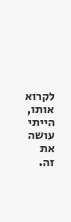לקרוא אותו, הייתי עושה את זה.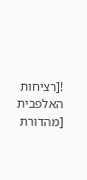![רציחות האלפבית [מהדורת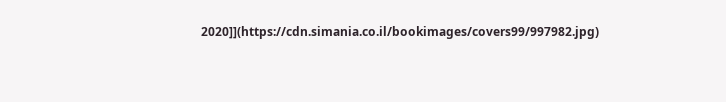2020]](https://cdn.simania.co.il/bookimages/covers99/997982.jpg)